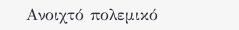Ανοιχτό πολεμικό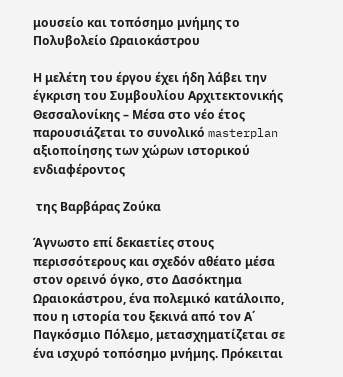μουσείο και τοπόσημο μνήμης το Πολυβολείο Ωραιοκάστρου

Η μελέτη του έργου έχει ήδη λάβει την έγκριση του Συμβουλίου Αρχιτεκτονικής Θεσσαλονίκης – Μέσα στο νέο έτος παρουσιάζεται το συνολικό masterplan αξιοποίησης των χώρων ιστορικού ενδιαφέροντος

 της Βαρβάρας Ζούκα

Άγνωστο επί δεκαετίες στους περισσότερους και σχεδόν αθέατο μέσα στον ορεινό όγκο, στο Δασόκτημα Ωραιοκάστρου, ένα πολεμικό κατάλοιπο, που η ιστορία του ξεκινά από τον Α΄ Παγκόσμιο Πόλεμο, μετασχηματίζεται σε ένα ισχυρό τοπόσημο μνήμης. Πρόκειται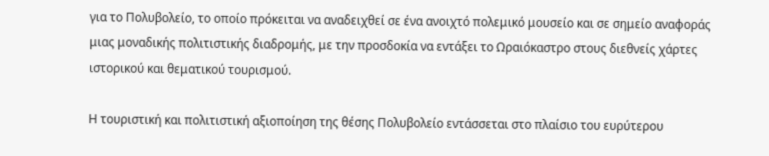για το Πολυβολείο, το οποίο πρόκειται να αναδειχθεί σε ένα ανοιχτό πολεμικό μουσείο και σε σημείο αναφοράς μιας μοναδικής πολιτιστικής διαδρομής, με την προσδοκία να εντάξει το Ωραιόκαστρο στους διεθνείς χάρτες ιστορικού και θεματικού τουρισμού.

Η τουριστική και πολιτιστική αξιοποίηση της θέσης Πολυβολείο εντάσσεται στο πλαίσιο του ευρύτερου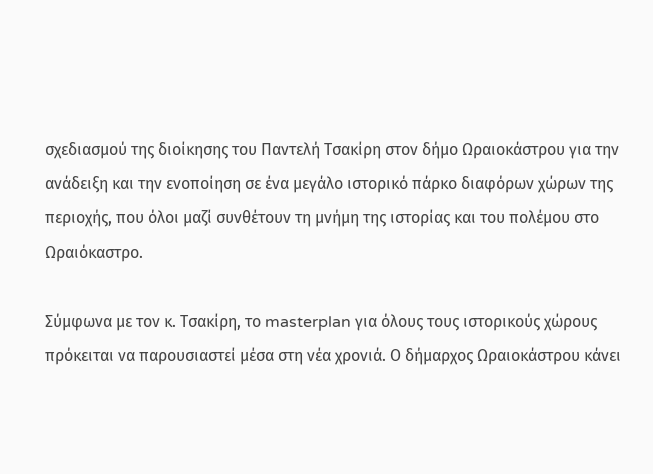σχεδιασμού της διοίκησης του Παντελή Τσακίρη στον δήμο Ωραιοκάστρου για την ανάδειξη και την ενοποίηση σε ένα μεγάλο ιστορικό πάρκο διαφόρων χώρων της περιοχής, που όλοι μαζί συνθέτουν τη μνήμη της ιστορίας και του πολέμου στο Ωραιόκαστρο.

Σύμφωνα με τον κ. Τσακίρη, το masterplan για όλους τους ιστορικούς χώρους πρόκειται να παρουσιαστεί μέσα στη νέα χρονιά. Ο δήμαρχος Ωραιοκάστρου κάνει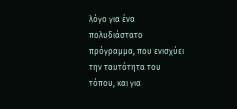λόγο για ένα πολυδιάστατο πρόγραμμα, που ενισχύει την ταυτότητα του τόπου, και για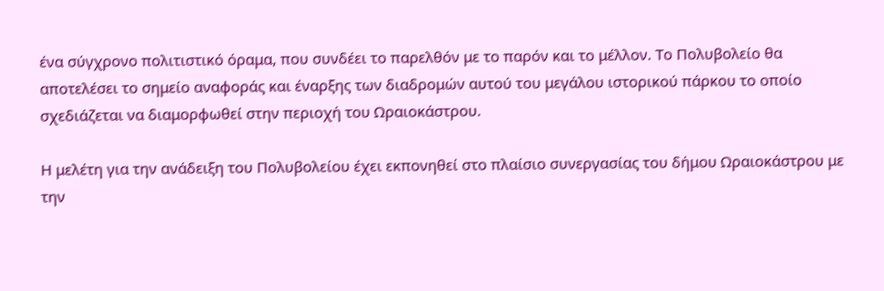ένα σύγχρονο πολιτιστικό όραμα, που συνδέει το παρελθόν με το παρόν και το μέλλον. Το Πολυβολείο θα αποτελέσει το σημείο αναφοράς και έναρξης των διαδρομών αυτού του μεγάλου ιστορικού πάρκου το οποίο σχεδιάζεται να διαμορφωθεί στην περιοχή του Ωραιοκάστρου.

Η μελέτη για την ανάδειξη του Πολυβολείου έχει εκπονηθεί στο πλαίσιο συνεργασίας του δήμου Ωραιοκάστρου με την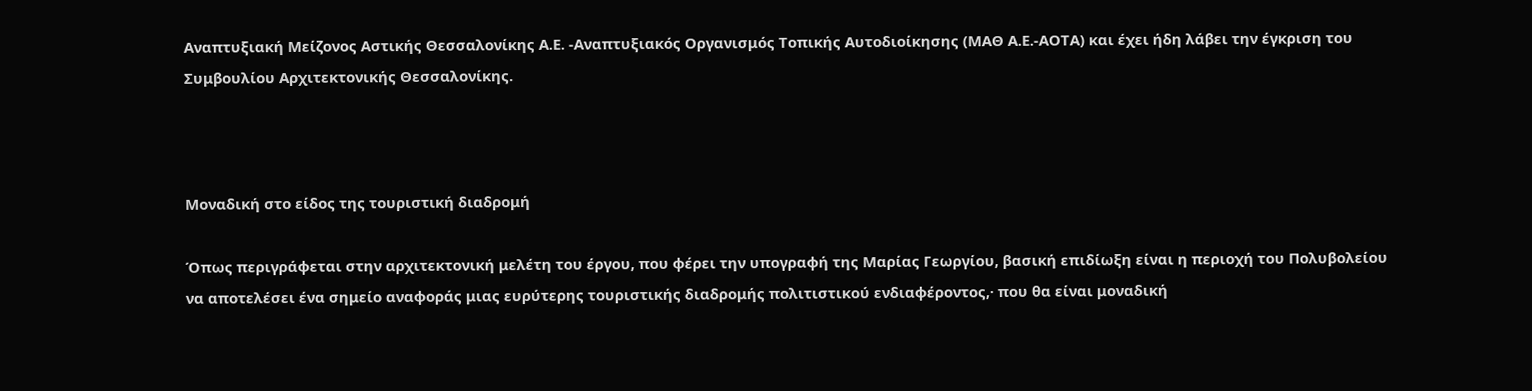Αναπτυξιακή Μείζονος Αστικής Θεσσαλονίκης Α.Ε. -Αναπτυξιακός Οργανισμός Τοπικής Αυτοδιοίκησης (ΜΑΘ Α.Ε.-ΑΟΤΑ) και έχει ήδη λάβει την έγκριση του Συμβουλίου Αρχιτεκτονικής Θεσσαλονίκης.



Μοναδική στο είδος της τουριστική διαδρομή

Όπως περιγράφεται στην αρχιτεκτονική μελέτη του έργου, που φέρει την υπογραφή της Μαρίας Γεωργίου, βασική επιδίωξη είναι η περιοχή του Πολυβολείου να αποτελέσει ένα σημείο αναφοράς μιας ευρύτερης τουριστικής διαδρομής πολιτιστικού ενδιαφέροντος,· που θα είναι μοναδική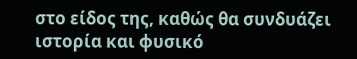στο είδος της, καθώς θα συνδυάζει ιστορία και φυσικό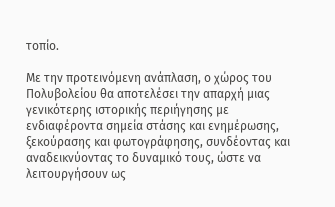τοπίο.

Με την προτεινόμενη ανάπλαση, ο χώρος του Πολυβολείου θα αποτελέσει την απαρχή μιας γενικότερης ιστορικής περιήγησης με ενδιαφέροντα σημεία στάσης και ενημέρωσης, ξεκούρασης και φωτογράφησης, συνδέοντας και αναδεικνύοντας το δυναμικό τους, ώστε να λειτουργήσουν ως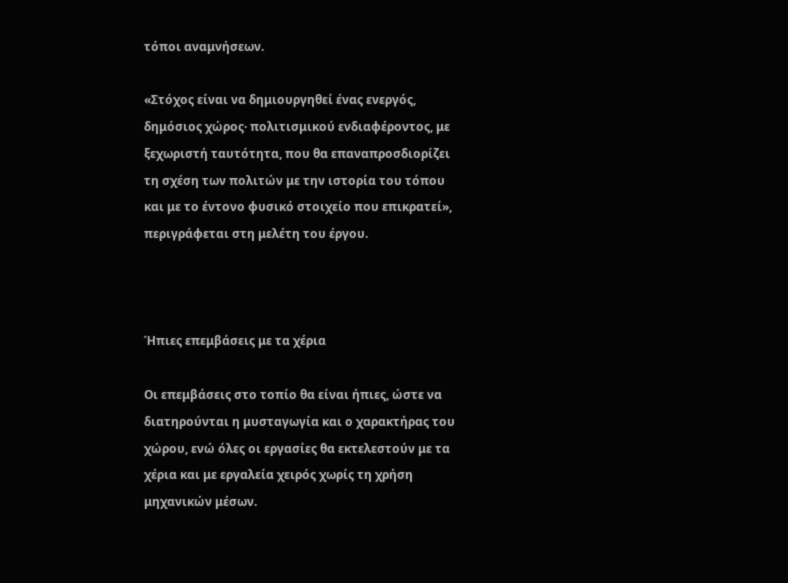τόποι αναμνήσεων.

«Στόχος είναι να δημιουργηθεί ένας ενεργός, δημόσιος χώρος· πολιτισμικού ενδιαφέροντος, με ξεχωριστή ταυτότητα, που θα επαναπροσδιορίζει τη σχέση των πολιτών με την ιστορία του τόπου και με το έντονο φυσικό στοιχείο που επικρατεί», περιγράφεται στη μελέτη του έργου.



Ήπιες επεμβάσεις με τα χέρια

Οι επεμβάσεις στο τοπίο θα είναι ήπιες, ώστε να διατηρούνται η μυσταγωγία και ο χαρακτήρας του χώρου, ενώ όλες οι εργασίες θα εκτελεστούν με τα χέρια και με εργαλεία χειρός χωρίς τη χρήση μηχανικών μέσων.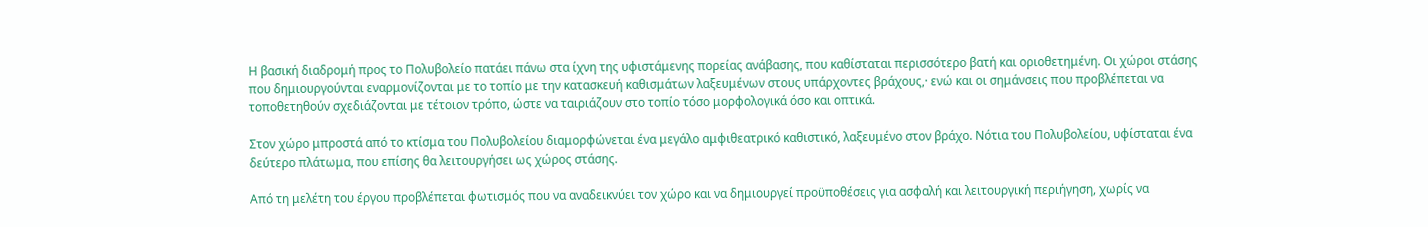Η βασική διαδρομή προς το Πολυβολείο πατάει πάνω στα ίχνη της υφιστάμενης πορείας ανάβασης, που καθίσταται περισσότερο βατή και οριοθετημένη. Οι χώροι στάσης που δημιουργούνται εναρμονίζονται με το τοπίο με την κατασκευή καθισμάτων λαξευμένων στους υπάρχοντες βράχους,· ενώ και οι σημάνσεις που προβλέπεται να τοποθετηθούν σχεδιάζονται με τέτοιον τρόπο, ώστε να ταιριάζουν στο τοπίο τόσο μορφολογικά όσο και οπτικά.

Στον χώρο μπροστά από το κτίσμα του Πολυβολείου διαμορφώνεται ένα μεγάλο αμφιθεατρικό καθιστικό, λαξευμένο στον βράχο. Νότια του Πολυβολείου, υφίσταται ένα δεύτερο πλάτωμα, που επίσης θα λειτουργήσει ως χώρος στάσης.

Από τη μελέτη του έργου προβλέπεται φωτισμός που να αναδεικνύει τον χώρο και να δημιουργεί προϋποθέσεις για ασφαλή και λειτουργική περιήγηση, χωρίς να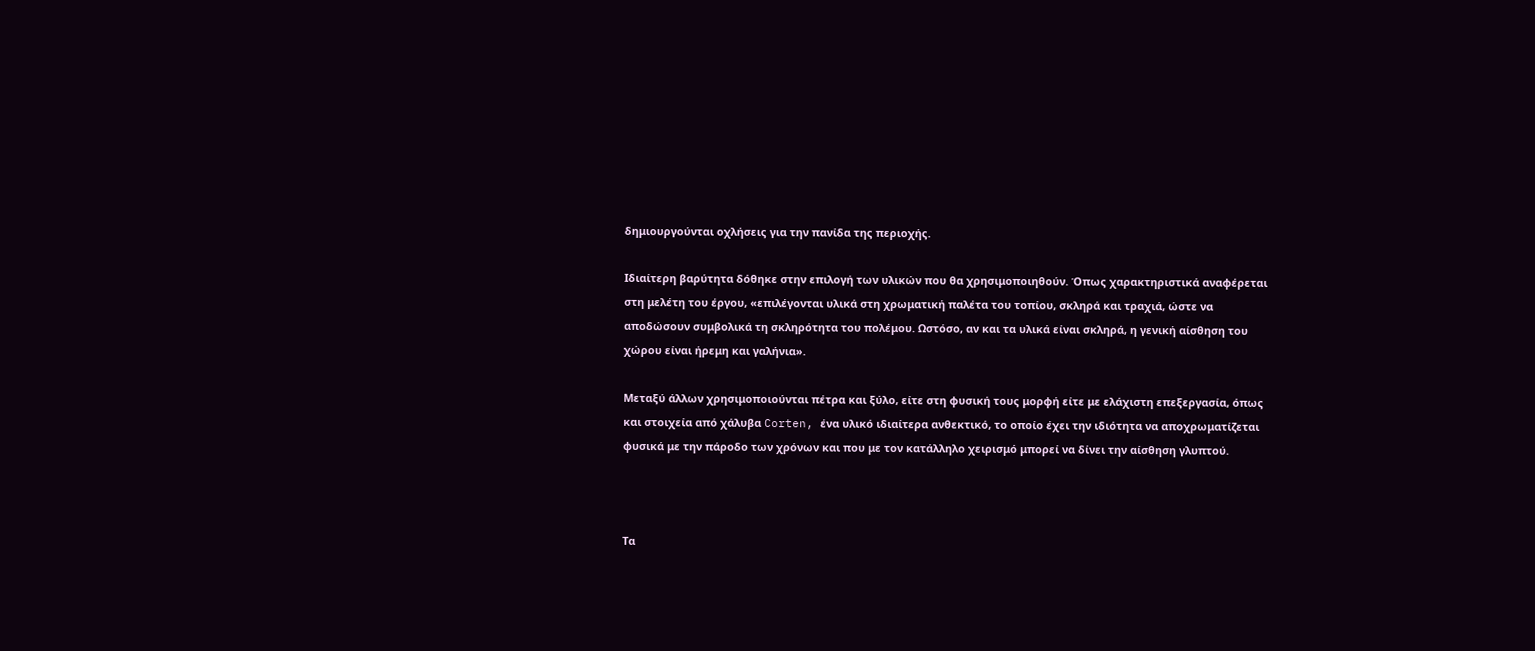δημιουργούνται οχλήσεις για την πανίδα της περιοχής.

Ιδιαίτερη βαρύτητα δόθηκε στην επιλογή των υλικών που θα χρησιμοποιηθούν. Όπως χαρακτηριστικά αναφέρεται στη μελέτη του έργου, «επιλέγονται υλικά στη χρωματική παλέτα του τοπίου, σκληρά και τραχιά, ώστε να αποδώσουν συμβολικά τη σκληρότητα του πολέμου. Ωστόσο, αν και τα υλικά είναι σκληρά, η γενική αίσθηση του χώρου είναι ήρεμη και γαλήνια».

Μεταξύ άλλων χρησιμοποιούνται πέτρα και ξύλο, είτε στη φυσική τους μορφή είτε με ελάχιστη επεξεργασία, όπως και στοιχεία από χάλυβα Corten, ένα υλικό ιδιαίτερα ανθεκτικό, το οποίο έχει την ιδιότητα να αποχρωματίζεται φυσικά με την πάροδο των χρόνων και που με τον κατάλληλο χειρισμό μπορεί να δίνει την αίσθηση γλυπτού.



Τα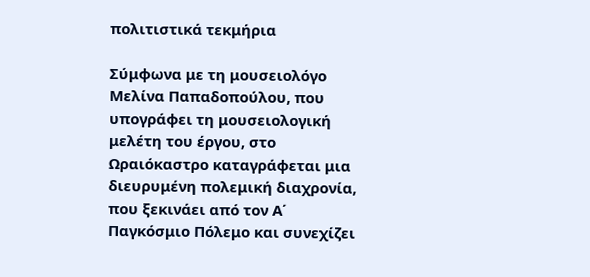πολιτιστικά τεκμήρια

Σύμφωνα με τη μουσειολόγο Μελίνα Παπαδοπούλου, που υπογράφει τη μουσειολογική μελέτη του έργου, στο Ωραιόκαστρο καταγράφεται μια διευρυμένη πολεμική διαχρονία, που ξεκινάει από τον Α΄ Παγκόσμιο Πόλεμο και συνεχίζει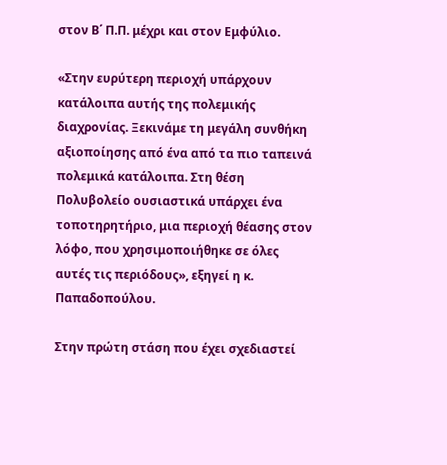στον Β΄ Π.Π. μέχρι και στον Εμφύλιο.

«Στην ευρύτερη περιοχή υπάρχουν κατάλοιπα αυτής της πολεμικής διαχρονίας. Ξεκινάμε τη μεγάλη συνθήκη αξιοποίησης από ένα από τα πιο ταπεινά πολεμικά κατάλοιπα. Στη θέση Πολυβολείο ουσιαστικά υπάρχει ένα τοποτηρητήριο, μια περιοχή θέασης στον λόφο, που χρησιμοποιήθηκε σε όλες αυτές τις περιόδους», εξηγεί η κ. Παπαδοπούλου.

Στην πρώτη στάση που έχει σχεδιαστεί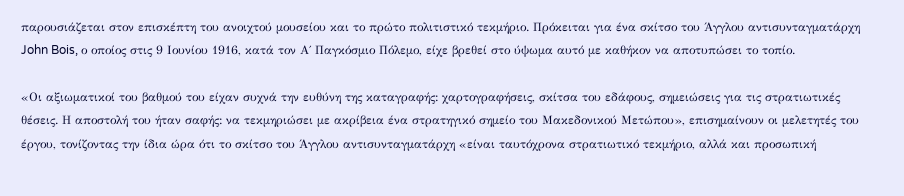παρουσιάζεται στον επισκέπτη του ανοιχτού μουσείου και το πρώτο πολιτιστικό τεκμήριο. Πρόκειται για ένα σκίτσο του Άγγλου αντισυνταγματάρχη John Bois, ο οποίος στις 9 Ιουνίου 1916, κατά τον Α΄ Παγκόσμιο Πόλεμο, είχε βρεθεί στο ύψωμα αυτό με καθήκον να αποτυπώσει το τοπίο.

«Οι αξιωματικοί του βαθμού του είχαν συχνά την ευθύνη της καταγραφής: χαρτογραφήσεις, σκίτσα του εδάφους, σημειώσεις για τις στρατιωτικές θέσεις. Η αποστολή του ήταν σαφής: να τεκμηριώσει με ακρίβεια ένα στρατηγικό σημείο του Μακεδονικού Μετώπου», επισημαίνουν οι μελετητές του έργου, τονίζοντας την ίδια ώρα ότι το σκίτσο του Άγγλου αντισυνταγματάρχη «είναι ταυτόχρονα στρατιωτικό τεκμήριο, αλλά και προσωπική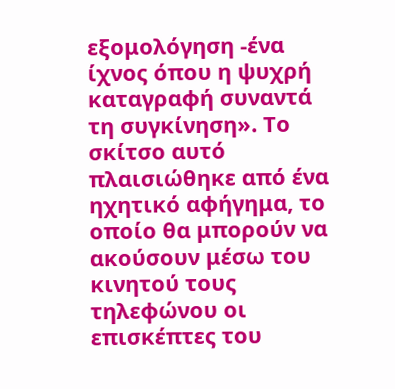εξομολόγηση -ένα ίχνος όπου η ψυχρή καταγραφή συναντά τη συγκίνηση». Το σκίτσο αυτό πλαισιώθηκε από ένα ηχητικό αφήγημα, το οποίο θα μπορούν να ακούσουν μέσω του κινητού τους τηλεφώνου οι επισκέπτες του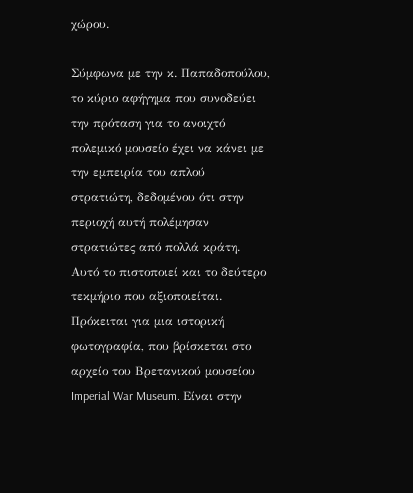χώρου.

Σύμφωνα με την κ. Παπαδοπούλου, το κύριο αφήγημα που συνοδεύει την πρόταση για το ανοιχτό πολεμικό μουσείο έχει να κάνει με την εμπειρία του απλού στρατιώτη, δεδομένου ότι στην περιοχή αυτή πολέμησαν στρατιώτες από πολλά κράτη. Αυτό το πιστοποιεί και το δεύτερο τεκμήριο που αξιοποιείται. Πρόκειται για μια ιστορική φωτογραφία, που βρίσκεται στο αρχείο του Βρετανικού μουσείου Imperial War Museum. Είναι στην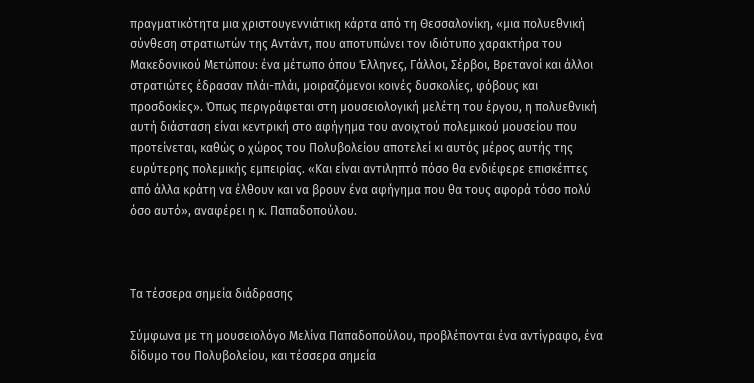πραγματικότητα μια χριστουγεννιάτικη κάρτα από τη Θεσσαλονίκη, «μια πολυεθνική σύνθεση στρατιωτών της Αντάντ, που αποτυπώνει τον ιδιότυπο χαρακτήρα του Μακεδονικού Μετώπου: ένα μέτωπο όπου Έλληνες, Γάλλοι, Σέρβοι, Βρετανοί και άλλοι στρατιώτες έδρασαν πλάι-πλάι, μοιραζόμενοι κοινές δυσκολίες, φόβους και προσδοκίες». Όπως περιγράφεται στη μουσειολογική μελέτη του έργου, η πολυεθνική αυτή διάσταση είναι κεντρική στο αφήγημα του ανοιχτού πολεμικού μουσείου που προτείνεται, καθώς ο χώρος του Πολυβολείου αποτελεί κι αυτός μέρος αυτής της ευρύτερης πολεμικής εμπειρίας. «Και είναι αντιληπτό πόσο θα ενδιέφερε επισκέπτες από άλλα κράτη να έλθουν και να βρουν ένα αφήγημα που θα τους αφορά τόσο πολύ όσο αυτό», αναφέρει η κ. Παπαδοπούλου.



Τα τέσσερα σημεία διάδρασης

Σύμφωνα με τη μουσειολόγο Μελίνα Παπαδοπούλου, προβλέπονται ένα αντίγραφο, ένα δίδυμο του Πoλυβολείου, και τέσσερα σημεία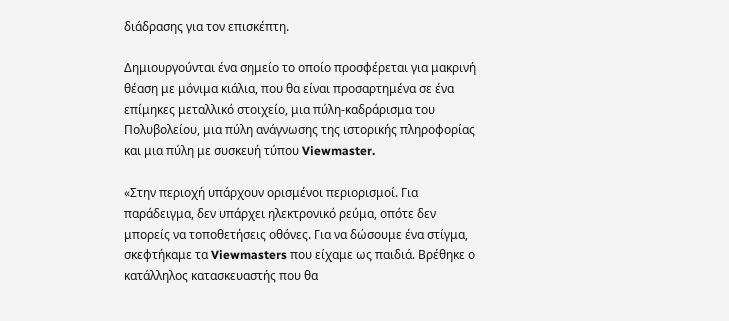διάδρασης για τον επισκέπτη.

Δημιουργούνται ένα σημείο το οποίο προσφέρεται για μακρινή θέαση με μόνιμα κιάλια, που θα είναι προσαρτημένα σε ένα επίμηκες μεταλλικό στοιχείο, μια πύλη-καδράρισμα του Πολυβολείου, μια πύλη ανάγνωσης της ιστορικής πληροφορίας και μια πύλη με συσκευή τύπου Viewmaster.

«Στην περιοχή υπάρχουν ορισμένοι περιορισμοί. Για παράδειγμα, δεν υπάρχει ηλεκτρονικό ρεύμα, οπότε δεν μπορείς να τοποθετήσεις οθόνες. Για να δώσουμε ένα στίγμα, σκεφτήκαμε τα Viewmasters που είχαμε ως παιδιά. Βρέθηκε ο κατάλληλος κατασκευαστής που θα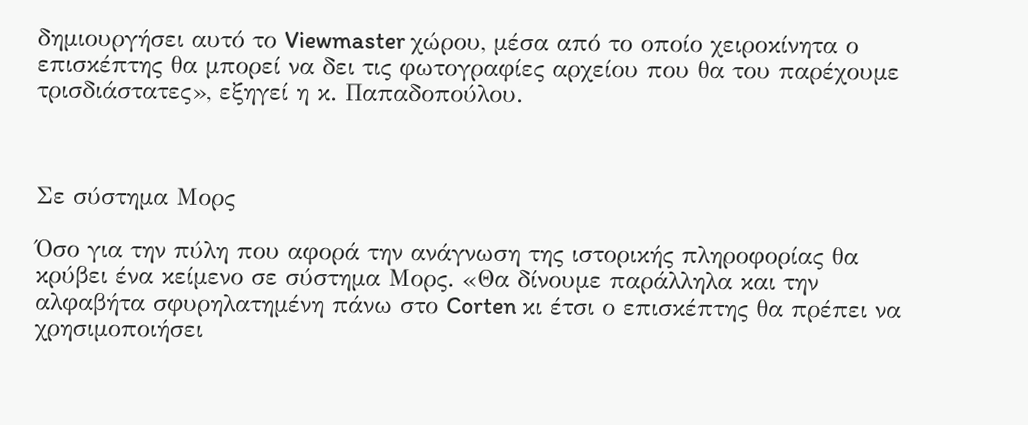δημιουργήσει αυτό το Viewmaster χώρου, μέσα από το οποίο χειροκίνητα ο επισκέπτης θα μπορεί να δει τις φωτογραφίες αρχείου που θα του παρέχουμε τρισδιάστατες», εξηγεί η κ. Παπαδοπούλου.



Σε σύστημα Μορς

Όσο για την πύλη που αφορά την ανάγνωση της ιστορικής πληροφορίας θα κρύβει ένα κείμενο σε σύστημα Μορς. «Θα δίνουμε παράλληλα και την αλφαβήτα σφυρηλατημένη πάνω στο Corten κι έτσι ο επισκέπτης θα πρέπει να χρησιμοποιήσει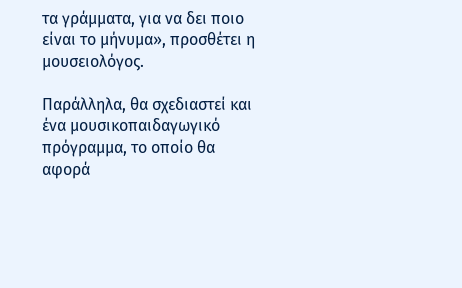τα γράμματα, για να δει ποιο είναι το μήνυμα», προσθέτει η μουσειολόγος.

Παράλληλα, θα σχεδιαστεί και ένα μουσικοπαιδαγωγικό πρόγραμμα, το οποίο θα αφορά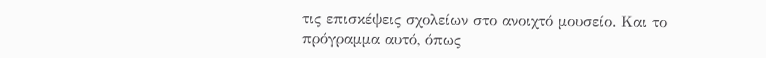τις επισκέψεις σχολείων στο ανοιχτό μουσείο. Και το πρόγραμμα αυτό, όπως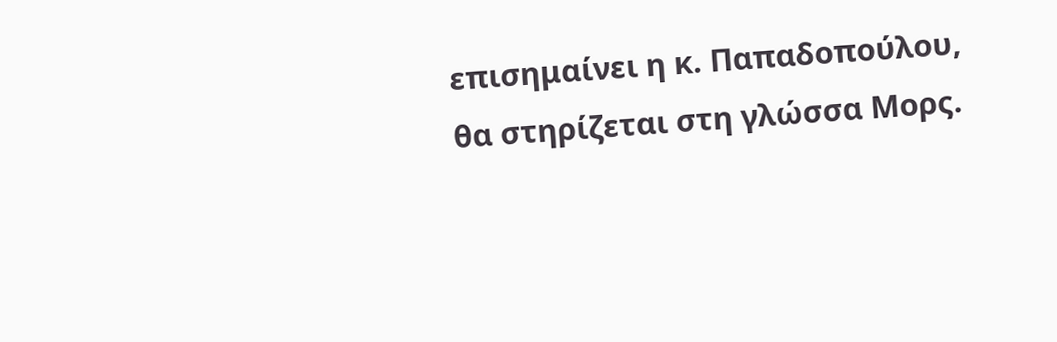επισημαίνει η κ. Παπαδοπούλου, θα στηρίζεται στη γλώσσα Μορς.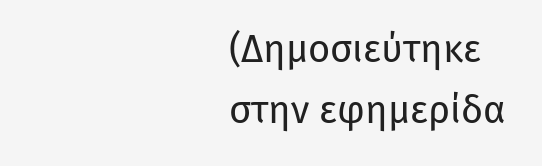(Δημοσιεύτηκε στην εφημερίδα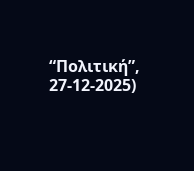“Πολιτική”, 27-12-2025)